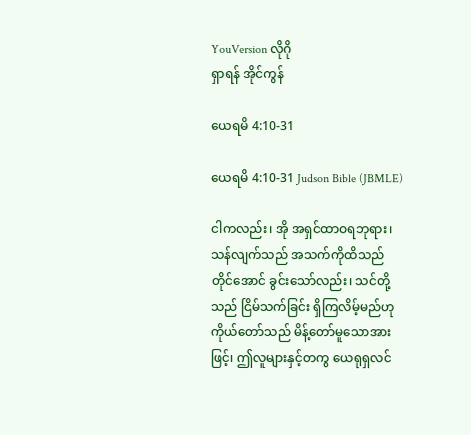YouVersion လိုဂို
ရှာရန် အိုင်ကွန်

ယေရမိ 4:10-31

ယေရမိ 4:10-31 Judson Bible (JBMLE)

ငါကလည်း၊ အို အရှင်ထာဝရဘုရား၊ သန်လျက်သည် အသက်ကိုထိသည်တိုင်အောင် ခွင်းသော်လည်း၊ သင်တို့သည် ငြိမ်သက်ခြင်း ရှိကြလိမ့်မည်ဟု ကိုယ်တော်သည် မိန့်တော်မူသောအားဖြင့်၊ ဤလူများနှင့်တကွ ယေရုရှလင်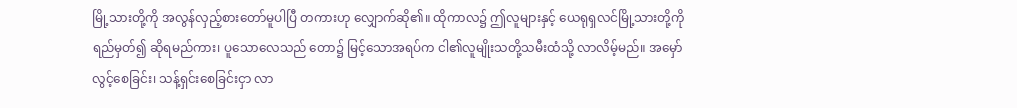မြို့သားတို့ကို အလွန်လှည့်စားတော်မူပါပြီ တကားဟု လျှောက်ဆို၏။ ထိုကာလ၌ ဤလူများနှင့် ယေရုရှလင်မြို့သားတို့ကို ရည်မှတ်၍ ဆိုရမည်ကား၊ ပူသောလေသည် တော၌ မြင့်သောအရပ်က ငါ၏လူမျိုးသတို့သမီးထံသို့ လာလိမ့်မည်။ အမှော်လွင့်စေခြင်း၊ သန့်ရှင်းစေခြင်းငှာ လာ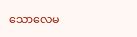သောလေမ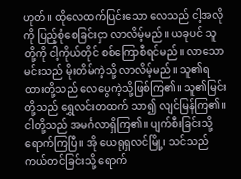ဟုတ်။ ထိုလေထက်ပြင်းသော လေသည် ငါ့အလိုကို ပြည့်စုံစေခြင်းငှာ လာလိမ့်မည်။ ယခုပင် သူတို့ကို ငါ့ကိုယ်တိုင် စစ်ကြောစီရင်မည်။ လာသောမင်းသည် မိုးတိမ်ကဲ့သို့ လာလိမ့်မည်။ သူ၏ရထားတို့သည် လေပွေကဲ့သို့ဖြစ်ကြ၏။ သူ၏မြင်းတို့သည် ရွှေလင်းတထက် သာ၍ လျင်မြန်ကြ၏။ ငါတို့သည် အမင်္ဂလာရှိကြ၏။ ပျက်စီးခြင်းသို့ ရောက်ကြပြီ။ အို ယေရုရှလင်မြို့၊ သင်သည် ကယ်တင်ခြင်းသို့ ရောက်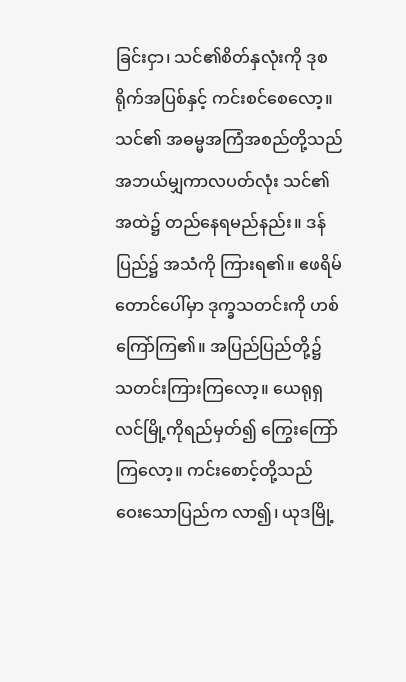ခြင်းငှာ၊ သင်၏စိတ်နှလုံးကို ဒုစရိုက်အပြစ်နှင့် ကင်းစင်စေလော့။ သင်၏ အဓမ္မအကြံအစည်တို့သည် အဘယ်မျှကာလပတ်လုံး သင်၏အထဲ၌ တည်နေရမည်နည်း။ ဒန်ပြည်၌ အသံကို ကြားရ၏။ ဧဖရိမ်တောင်ပေါ်မှာ ဒုက္ခသတင်းကို ဟစ်ကြော်ကြ၏။ အပြည်ပြည်တို့၌ သတင်းကြားကြလော့။ ယေရုရှလင်မြို့ကိုရည်မှတ်၍ ကြွေးကြော်ကြလော့။ ကင်းစောင့်တို့သည် ဝေးသောပြည်က လာ၍၊ ယုဒမြို့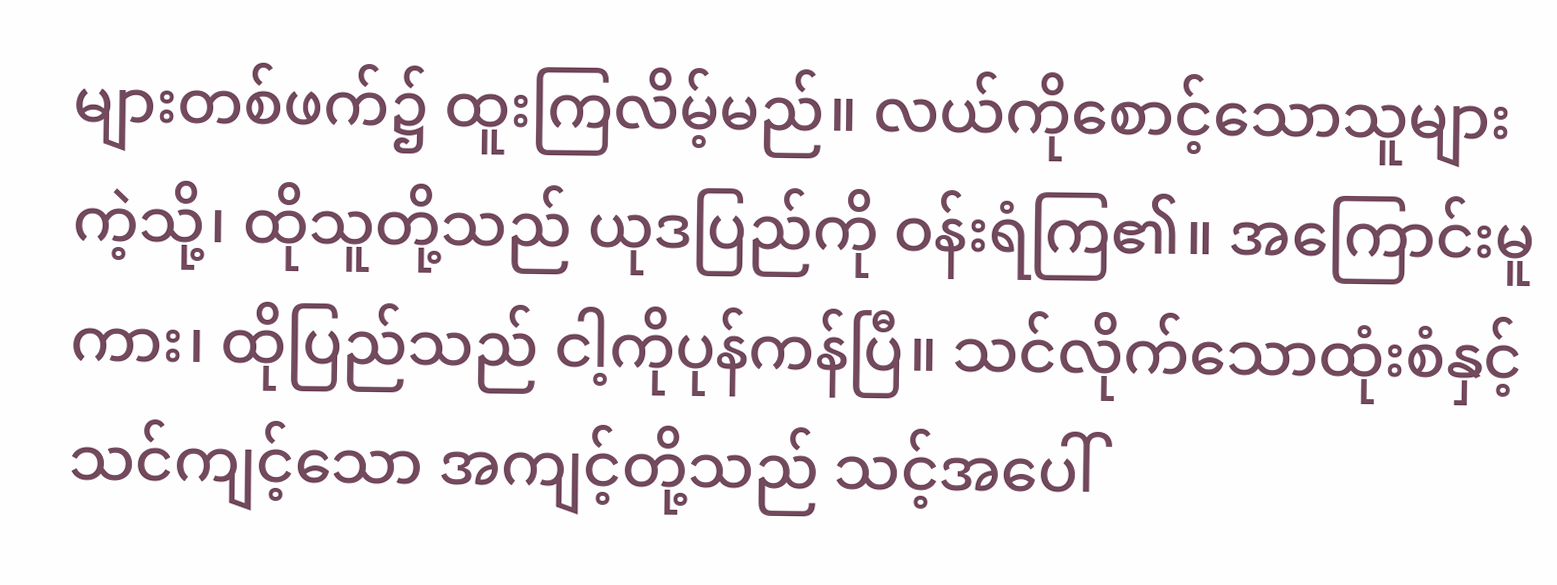များတစ်ဖက်၌ ထူးကြလိမ့်မည်။ လယ်ကိုစောင့်သောသူများကဲ့သို့၊ ထိုသူတို့သည် ယုဒပြည်ကို ဝန်းရံကြ၏။ အကြောင်းမူကား၊ ထိုပြည်သည် ငါ့ကိုပုန်ကန်ပြီ။ သင်လိုက်သောထုံးစံနှင့် သင်ကျင့်သော အကျင့်တို့သည် သင့်အပေါ်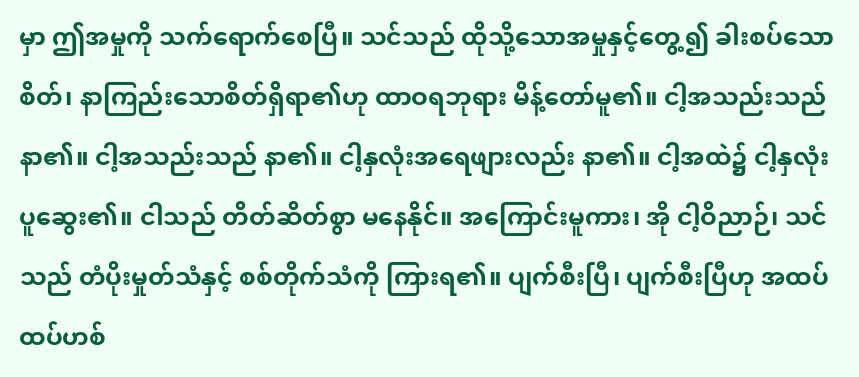မှာ ဤအမှုကို သက်ရောက်စေပြီ။ သင်သည် ထိုသို့သောအမှုနှင့်တွေ့၍ ခါးစပ်သောစိတ်၊ နာကြည်းသောစိတ်ရှိရာ၏ဟု ထာဝရဘုရား မိန့်တော်မူ၏။ ငါ့အသည်းသည်နာ၏။ ငါ့အသည်းသည် နာ၏။ ငါ့နှလုံးအရေဖျားလည်း နာ၏။ ငါ့အထဲ၌ ငါ့နှလုံးပူဆွေး၏။ ငါသည် တိတ်ဆိတ်စွာ မနေနိုင်။ အကြောင်းမူကား၊ အို ငါ့ဝိညာဉ်၊ သင်သည် တံပိုးမှုတ်သံနှင့် စစ်တိုက်သံကို ကြားရ၏။ ပျက်စီးပြီ၊ ပျက်စီးပြီဟု အထပ်ထပ်ဟစ်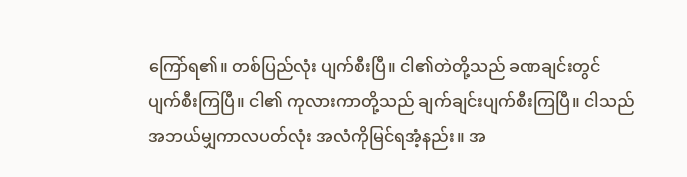ကြော်ရ၏။ တစ်ပြည်လုံး ပျက်စီးပြီ။ ငါ၏တဲတို့သည် ခဏချင်းတွင် ပျက်စီးကြပြီ။ ငါ၏ ကုလားကာတို့သည် ချက်ချင်းပျက်စီးကြပြီ။ ငါသည် အဘယ်မျှကာလပတ်လုံး အလံကိုမြင်ရအံ့နည်း။ အ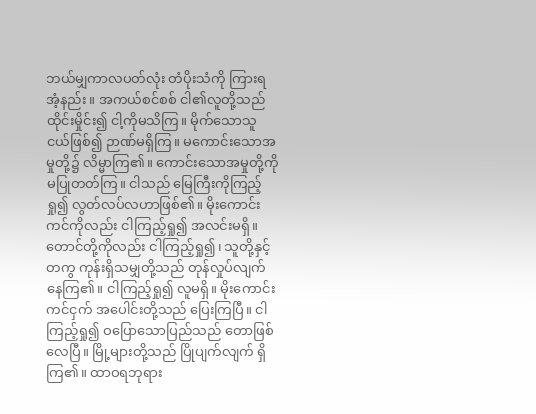ဘယ်မျှကာလပတ်လုံး တံပိုးသံကို ကြားရအံ့နည်း။ အကယ်စင်စစ် ငါ၏လူတို့သည် ထိုင်းမှိုင်း၍ ငါ့ကိုမသိကြ။ မိုက်သောသူငယ်ဖြစ်၍ ဉာဏ်မရှိကြ။ မကောင်းသောအမှုတို့၌ လိမ္မာကြ၏။ ကောင်းသောအမှုတို့ကို မပြုတတ်ကြ။ ငါသည် မြေကြီးကိုကြည့်ရှု၍ လွတ်လပ်လဟာဖြစ်၏။ မိုးကောင်းကင်ကိုလည်း ငါကြည့်ရှု၍ အလင်းမရှိ။ တောင်တို့ကိုလည်း ငါကြည့်ရှု၍၊ သူတို့နှင့်တကွ ကုန်းရှိသမျှတို့သည် တုန်လှုပ်လျက်နေကြ၏။ ငါကြည့်ရှု၍ လူမရှိ။ မိုးကောင်းကင်ငှက် အပေါင်းတို့သည် ပြေးကြပြီ။ ငါကြည့်ရှု၍ ဝပြောသောပြည်သည် တောဖြစ်လေပြီ။ မြို့များတို့သည် ပြိုပျက်လျက် ရှိကြ၏။ ထာဝရဘုရား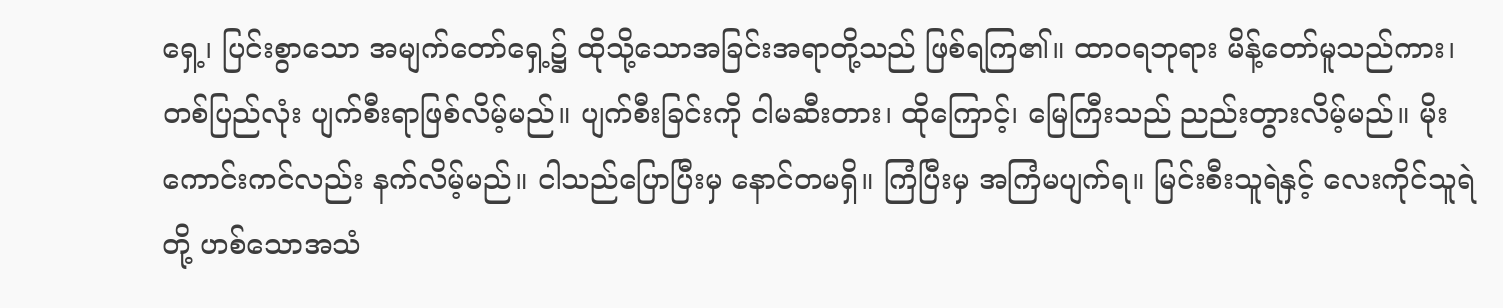ရှေ့၊ ပြင်းစွာသော အမျက်တော်ရှေ့၌ ထိုသို့သောအခြင်းအရာတို့သည် ဖြစ်ရကြ၏။ ထာဝရဘုရား မိန့်တော်မူသည်ကား၊ တစ်ပြည်လုံး ပျက်စီးရာဖြစ်လိမ့်မည်။ ပျက်စီးခြင်းကို ငါမဆီးတား၊ ထိုကြောင့်၊ မြေကြီးသည် ညည်းတွားလိမ့်မည်။ မိုးကောင်းကင်လည်း နက်လိမ့်မည်။ ငါသည်ပြောပြီးမှ နောင်တမရှိ။ ကြံပြီးမှ အကြံမပျက်ရ။ မြင်းစီးသူရဲနှင့် လေးကိုင်သူရဲတို့ ဟစ်သောအသံ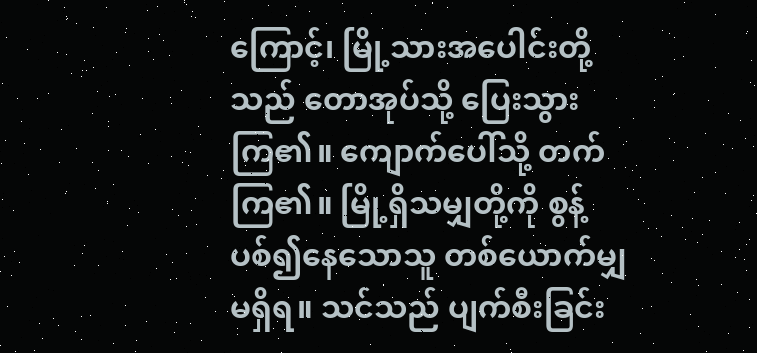ကြောင့်၊ မြို့သားအပေါင်းတို့သည် တောအုပ်သို့ ပြေးသွားကြ၏။ ကျောက်ပေါ်သို့ တက်ကြ၏။ မြို့ရှိသမျှတို့ကို စွန့်ပစ်၍နေသောသူ တစ်ယောက်မျှမရှိရ။ သင်သည် ပျက်စီးခြင်း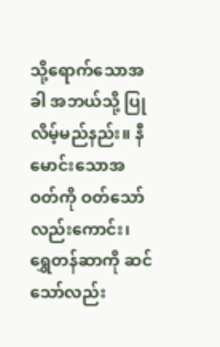သို့ရောက်သောအခါ အဘယ်သို့ ပြုလိမ့်မည်နည်း။ နီမောင်းသောအဝတ်ကို ဝတ်သော်လည်းကောင်း၊ ရွှေတန်ဆာကို ဆင်သော်လည်း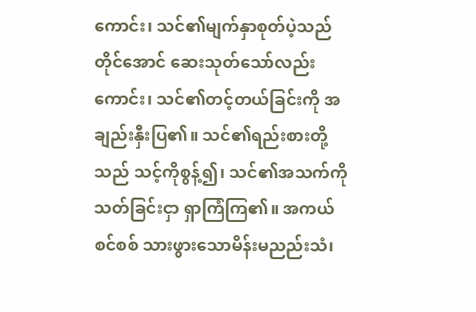ကောင်း၊ သင်၏မျက်နှာစုတ်ပဲ့သည်တိုင်အောင် ဆေးသုတ်သော်လည်းကောင်း၊ သင်၏တင့်တယ်ခြင်းကို အချည်းနှီးပြ၏။ သင်၏ရည်းစားတို့သည် သင့်ကိုစွန့်၍၊ သင်၏အသက်ကို သတ်ခြင်းငှာ ရှာကြံကြ၏။ အကယ်စင်စစ် သားဖွားသောမိန်းမညည်းသံ၊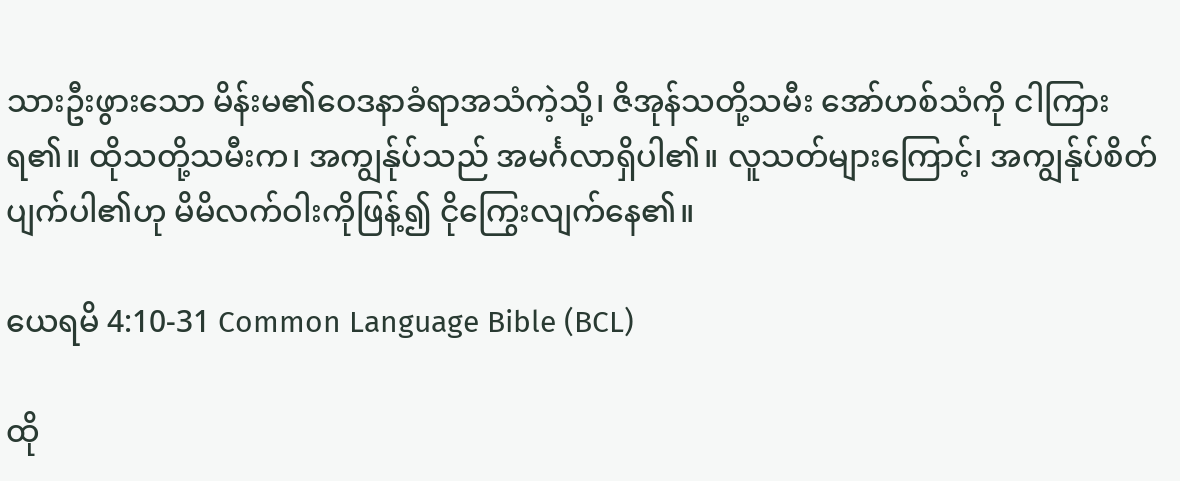သားဦးဖွားသော မိန်းမ၏ဝေဒနာခံရာအသံကဲ့သို့၊ ဇိအုန်သတို့သမီး အော်ဟစ်သံကို ငါကြားရ၏။ ထိုသတို့သမီးက၊ အကျွန်ုပ်သည် အမင်္ဂလာရှိပါ၏။ လူသတ်များကြောင့်၊ အကျွန်ုပ်စိတ်ပျက်ပါ၏ဟု မိမိလက်ဝါးကိုဖြန့်၍ ငိုကြွေးလျက်နေ၏။

ယေရမိ 4:10-31 Common Language Bible (BCL)

ထို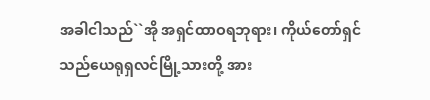အခါငါသည်``အို အရှင်ထာဝရဘုရား၊ ကိုယ်တော်ရှင်သည်ယေရုရှလင်မြို့သားတို့ အား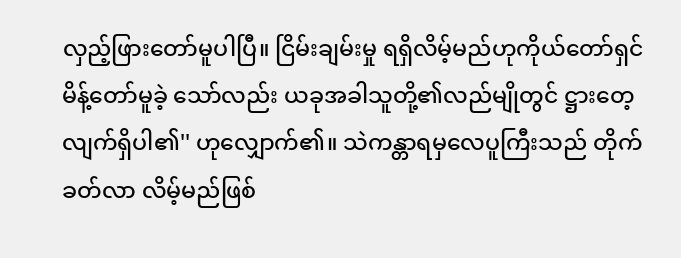လှည့်ဖြားတော်မူပါပြီ။ ငြိမ်းချမ်းမှု ရရှိလိမ့်မည်ဟုကိုယ်တော်ရှင်မိန့်တော်မူခဲ့ သော်လည်း ယခုအခါသူတို့၏လည်မျိုတွင် ဋ္ဌားတေ့လျက်ရှိပါ၏'' ဟုလျှောက်၏။ သဲကန္တာရမှလေပူကြီးသည် တိုက်ခတ်လာ လိမ့်မည်ဖြစ်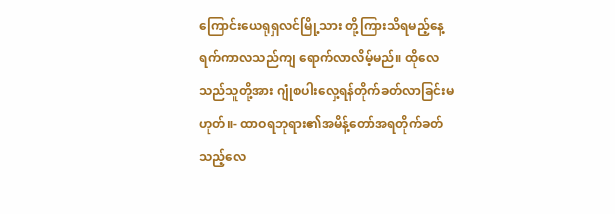ကြောင်းယေရုရှလင်မြို့သား တို့ကြားသိရမည့်နေ့ရက်ကာလသည်ကျ ရောက်လာလိမ့်မည်။ ထိုလေသည်သူတို့အား ဂျုံစပါးလှေ့ရန်တိုက်ခတ်လာခြင်းမဟုတ်။- ထာဝရဘုရား၏အမိန့်တော်အရတိုက်ခတ် သည့်လေ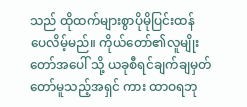သည် ထိုထက်များစွာပိုမိုပြင်းထန် ပေလိမ့်မည်။ ကိုယ်တော်၏လူမျိုးတော်အပေါ် သို့ ယခုစီရင်ချက်ချမှတ်တော်မူသည့်အရှင် ကား ထာဝရဘု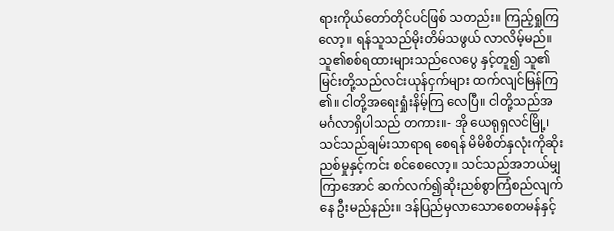ရားကိုယ်တော်တိုင်ပင်ဖြစ် သတည်း။ ကြည့်ရှုကြလော့။ ရန်သူသည်မိုးတိမ်သဖွယ် လာလိမ့်မည်။ သူ၏စစ်ရထားများသည်လေပွေ နှင့်တူ၍ သူ၏မြင်းတို့သည်လင်းယုန်ငှက်များ ထက်လျင်မြန်ကြ၏။ ငါတို့အရေးရှုံးနိမ့်ကြ လေပြီ။ ငါတို့သည်အမင်္ဂလာရှိပါသည် တကား။- အို ယေရုရှလင်မြို့၊ သင်သည်ချမ်းသာရာရ စေရန် မိမိစိတ်နှလုံးကိုဆိုးညစ်မှုနှင့်ကင်း စင်စေလော့။ သင်သည်အဘယ်မျှကြာအောင် ဆက်လက်၍ဆိုးညစ်စွာကြံစည်လျက်နေ ဦးမည်နည်း။ ဒန်ပြည်မှလာသောစေတမန်နှင့်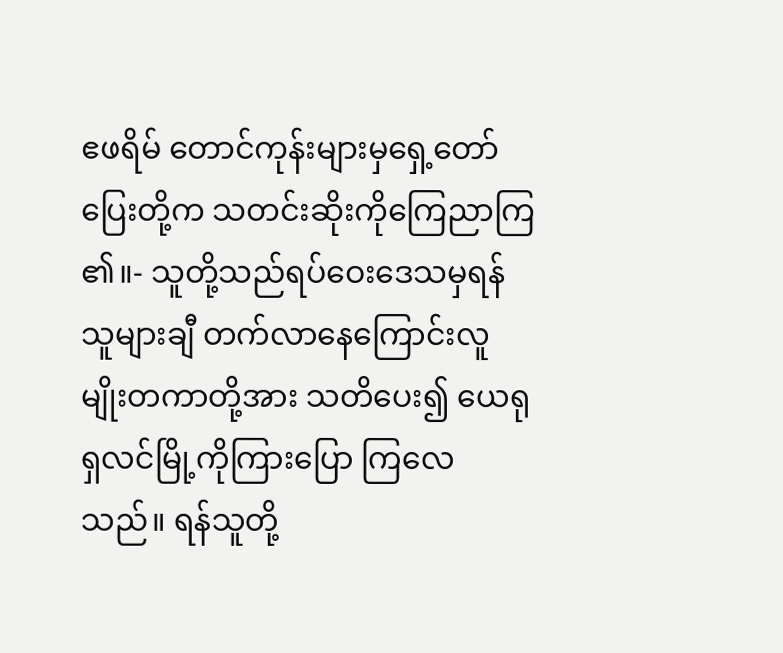ဧဖရိမ် တောင်ကုန်းများမှရှေ့တော်ပြေးတို့က သတင်းဆိုးကိုကြေညာကြ၏။- သူတို့သည်ရပ်ဝေးဒေသမှရန်သူများချီ တက်လာနေကြောင်းလူမျိုးတကာတို့အား သတိပေး၍ ယေရုရှလင်မြို့ကိုကြားပြော ကြလေသည်။ ရန်သူတို့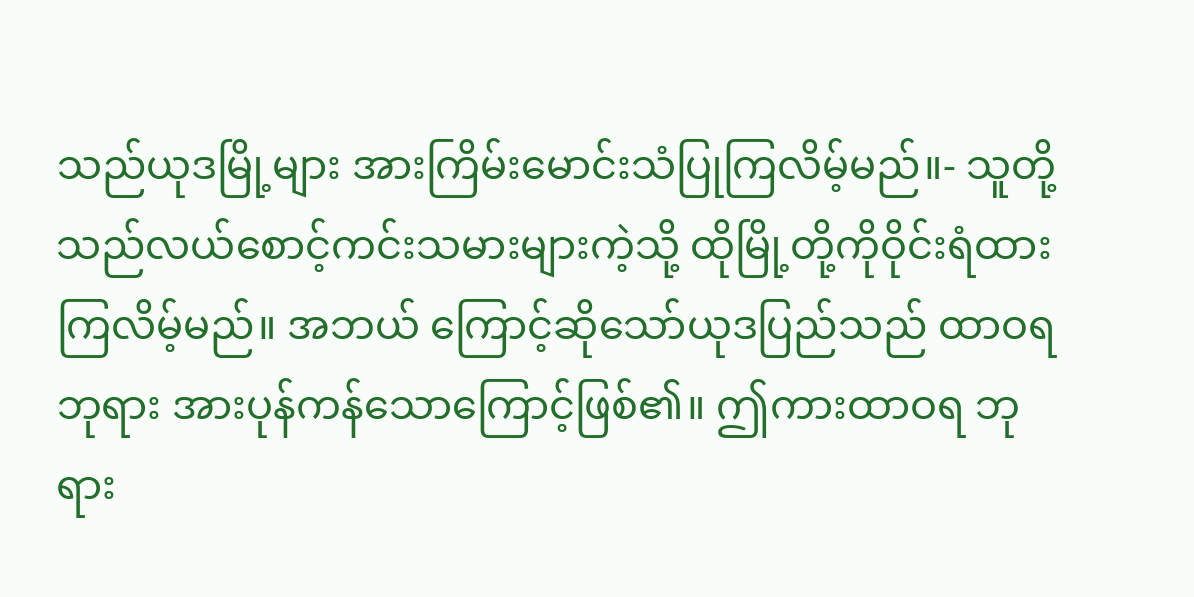သည်ယုဒမြို့များ အားကြိမ်းမောင်းသံပြုကြလိမ့်မည်။- သူတို့သည်လယ်စောင့်ကင်းသမားများကဲ့သို့ ထိုမြို့တို့ကိုဝိုင်းရံထားကြလိမ့်မည်။ အဘယ် ကြောင့်ဆိုသော်ယုဒပြည်သည် ထာဝရဘုရား အားပုန်ကန်သောကြောင့်ဖြစ်၏။ ဤကားထာဝရ ဘုရား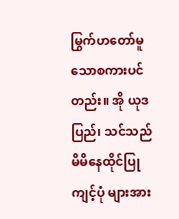မြွက်ဟတော်မူသောစကားပင်တည်း။ အို ယုဒပြည်၊ သင်သည်မိမိနေထိုင်ပြုကျင့်ပုံ များအား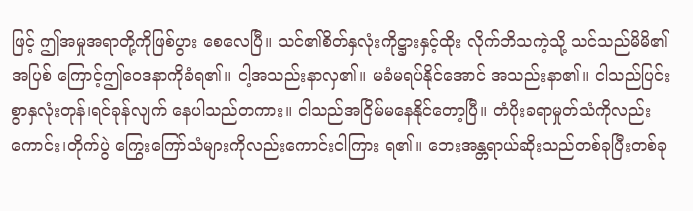ဖြင့် ဤအမှုအရာတို့ကိုဖြစ်ပွား စေလေပြီ။ သင်၏စိတ်နှလုံးကိုဋ္ဌားနှင့်ထိုး လိုက်ဘိသကဲ့သို့ သင်သည်မိမိ၏အပြစ် ကြောင့်ဤဝေဒနာကိုခံရ၏။ ငါ့အသည်းနာလှ၏။ မခံမရပ်နိုင်အောင် အသည်းနာ၏။ ငါသည်ပြင်းစွာနှလုံးတုန်၊ရင်ခုန်လျက် နေပါသည်တကား။ ငါသည်အငြိမ်မနေနိုင်တော့ပြီ။ တံပိုးခရာမှုတ်သံကိုလည်းကောင်း၊တိုက်ပွဲ ကြွေးကြော်သံများကိုလည်းကောင်းငါကြား ရ၏။ ဘေးအန္တရာယ်ဆိုးသည်တစ်ခုပြီးတစ်ခု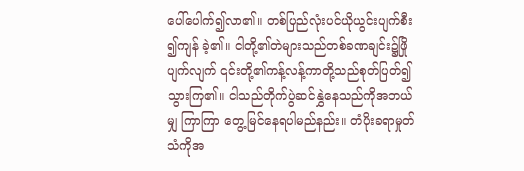ပေါ်ပေါက်၍လာ၏။ တစ်ပြည်လုံးပင်ယိုယွင်းပျက်စီး၍ကျန် ခဲ့၏။ ငါတို့၏တဲများသည်တစ်ခဏချင်း၌ဖြို ပျက်လျက် ၎င်းတို့၏ကန့်လန့်ကာတို့သည်စုတ်ပြတ်၍ သွားကြ၏။ ငါသည်တိုက်ပွဲဆင်နွှဲနေသည်ကိုအဘယ်မျှ ကြာကြာ တွေ့မြင်နေရပါမည်နည်း။ တံပိုးခရာမှုတ်သံကိုအ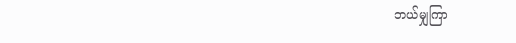ဘယ်မျှကြာ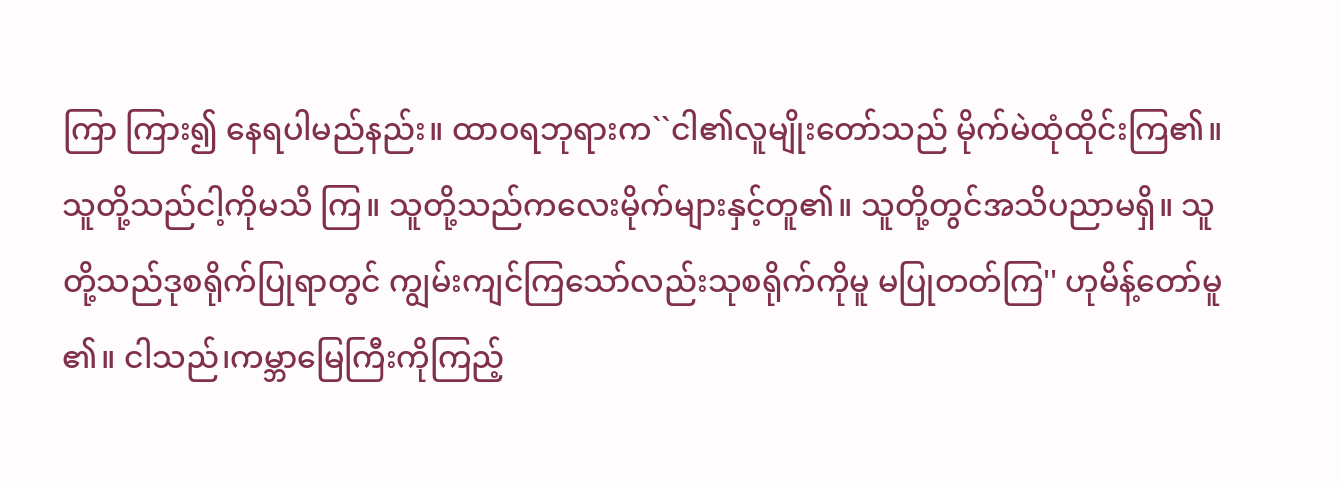ကြာ ကြား၍ နေရပါမည်နည်း။ ထာဝရဘုရားက``ငါ၏လူမျိုးတော်သည် မိုက်မဲထုံထိုင်းကြ၏။ သူတို့သည်ငါ့ကိုမသိ ကြ။ သူတို့သည်ကလေးမိုက်များနှင့်တူ၏။ သူတို့တွင်အသိပညာမရှိ။ သူတို့သည်ဒုစရိုက်ပြုရာတွင် ကျွမ်းကျင်ကြသော်လည်းသုစရိုက်ကိုမူ မပြုတတ်ကြ'' ဟုမိန့်တော်မူ၏။ ငါသည်၊ကမ္ဘာမြေကြီးကိုကြည့်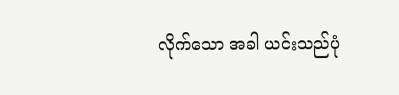လိုက်သော အခါ ယင်းသည်ပုံ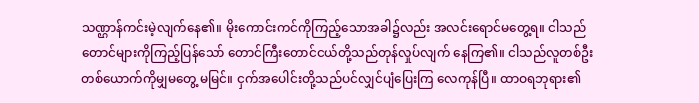သဏ္ဌာန်ကင်းမဲ့လျက်နေ၏။ မိုးကောင်းကင်ကိုကြည့်သောအခါ၌လည်း အလင်းရောင်မတွေ့ရ။ ငါသည်တောင်များကိုကြည့်ပြန်သော် တောင်ကြီးတောင်ငယ်တို့သည်တုန်လှုပ်လျက် နေကြ၏။ ငါသည်လူတစ်ဦးတစ်ယောက်ကိုမျှမတွေ့ မမြင်။ ငှက်အပေါင်းတို့သည်ပင်လျှင်ပျံပြေးကြ လေကုန်ပြီ။ ထာဝရဘုရား၏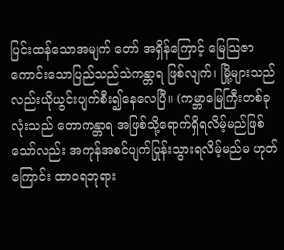ပြင်းထန်သောအမျက် တော် အရှိန်ကြောင့် မြေသြဇာကောင်းသောပြည်သည်သဲကန္တာရ ဖြစ်လျက်၊ မြို့များသည်လည်းယိုယွင်းပျက်စီး၍နေလေပြီ။ (ကမ္ဘာမြေကြီးတစ်ခုလုံးသည် တောကန္တာရ အဖြစ်သို့ရောက်ရှိရလိမ့်မည်ဖြစ်သော်လည်း အကုန်အစင်ပျက်ပြုန်းသွားရလိမ့်မည်မ ဟုတ်ကြောင်း ထာဝရဘုရား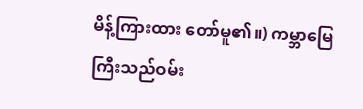မိန့်ကြားထား တော်မူ၏။) ကမ္ဘာမြေကြီးသည်ဝမ်း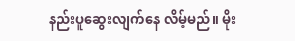နည်းပူဆွေးလျက်နေ လိမ့်မည်။ မိုး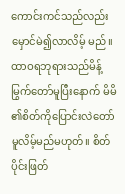ကောင်းကင်သည်လည်းမှောင်မဲ၍လာလိမ့် မည်။ ထာဝရဘုရားသည်မိန့်မြွက်တော်မူပြီးနောက် မိမိ၏စိတ်ကိုပြောင်းလဲတော်မူလိမ့်မည်မဟုတ်။ စိတ်ပိုင်းဖြတ်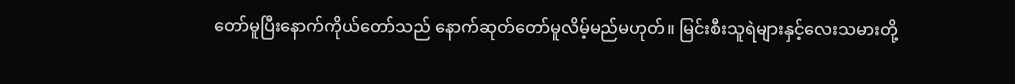တော်မူပြီးနောက်ကိုယ်တော်သည် နောက်ဆုတ်တော်မူလိမ့်မည်မဟုတ်။ မြင်းစီးသူရဲများနှင့်လေးသမားတို့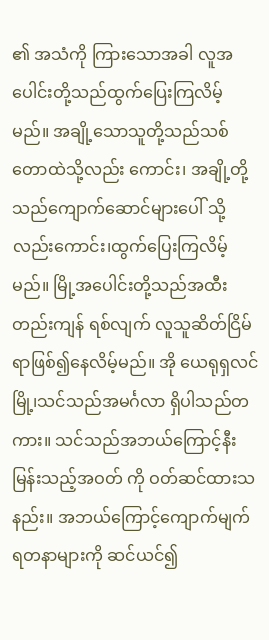၏ အသံကို ကြားသောအခါ လူအပေါင်းတို့သည်ထွက်ပြေးကြလိမ့်မည်။ အချို့သောသူတို့သည်သစ်တောထဲသို့လည်း ကောင်း၊ အချို့တို့သည်ကျောက်ဆောင်များပေါ် သို့လည်းကောင်း၊ထွက်ပြေးကြလိမ့်မည်။ မြို့အပေါင်းတို့သည်အထီးတည်းကျန် ရစ်လျက် လူသူဆိတ်ငြိမ်ရာဖြစ်၍နေလိမ့်မည်။ အို ယေရုရှလင်မြို့၊သင်သည်အမင်္ဂလာ ရှိပါသည်တကား။ သင်သည်အဘယ်ကြောင့်နီးမြန်းသည့်အဝတ် ကို ဝတ်ဆင်ထားသနည်း။ အဘယ်ကြောင့်ကျောက်မျက်ရတနာများကို ဆင်ယင်၍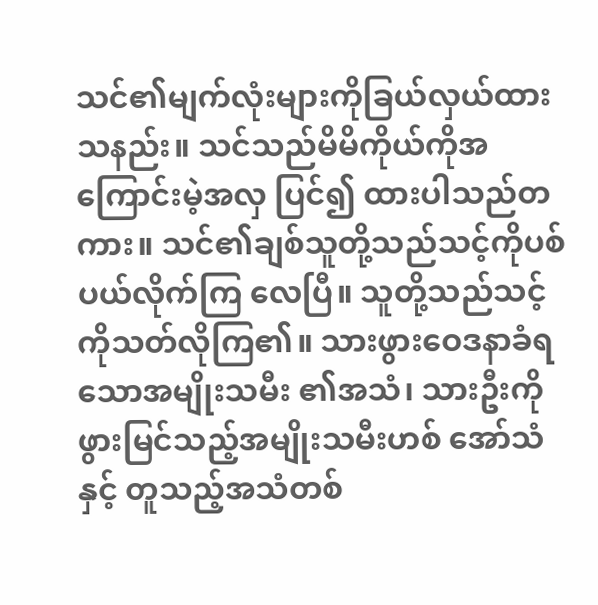သင်၏မျက်လုံးများကိုခြယ်လှယ်ထားသနည်း။ သင်သည်မိမိကိုယ်ကိုအကြောင်းမဲ့အလှ ပြင်၍ ထားပါသည်တကား။ သင်၏ချစ်သူတို့သည်သင့်ကိုပစ်ပယ်လိုက်ကြ လေပြီ။ သူတို့သည်သင့်ကိုသတ်လိုကြ၏။ သားဖွားဝေဒနာခံရသောအမျိုးသမီး ၏အသံ၊ သားဦးကိုဖွားမြင်သည့်အမျိုးသမီးဟစ် အော်သံနှင့် တူသည့်အသံတစ်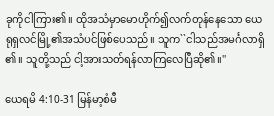ခုကိုငါကြား၏။ ထိုအသံမှာမောဟိုက်၍လက်တုန်နေသော ယေရုရှလင်မြို့၏အသံပင်ဖြစ်ပေသည်။ သူက``ငါသည်အမင်္ဂလာရှိ၏။ သူတို့သည် ငါ့အားသတ်ရန်လာကြလေပြီဆို၏။''

ယေရမိ 4:10-31 မြန်မာ့စံမီ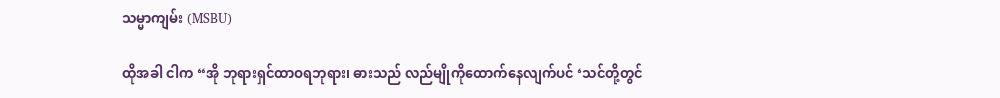သမ္မာကျမ်း (MSBU)

ထိုအခါ ငါက “အို ဘုရားရှင်ထာဝရဘုရား၊ ဓားသည် လည်မျိုကိုထောက်နေလျက်ပင် ‘သင်တို့တွင်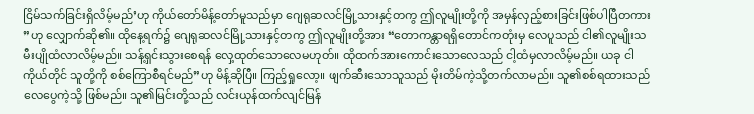ငြိမ်သက်ခြင်းရှိလိမ့်မည်’ဟု ကိုယ်တော်မိန့်တော်မူသည်မှာ ဂျေရုဆလင်မြို့သားနှင့်တကွ ဤလူမျိုးတို့ကို အမှန်လှည့်စားခြင်းဖြစ်ပါပြီတကား”ဟု လျှောက်ဆို၏။ ထိုနေ့ရက်၌ ဂျေရုဆလင်မြို့သားနှင့်တကွ ဤလူမျိုးတို့အား “တောကန္တာရရှိတောင်ကတုံးမှ လေပူသည် ငါ၏လူမျိုးသမီးပျိုထံလာလိမ့်မည်။ သန့်ရှင်းသွားစေရန် လှေ့ထုတ်သောလေမဟုတ်။ ထိုထက်အားကောင်းသောလေသည် ငါ့ထံမှလာလိမ့်မည်။ ယခု ငါကိုယ်တိုင် သူတို့ကို စစ်ကြောစီရင်မည်”ဟု မိန့်ဆိုပြီ။ ကြည့်ရှုလော့။ ဖျက်ဆီးသောသူသည် မိုးတိမ်ကဲ့သို့တက်လာမည်။ သူ၏စစ်ရထားသည် လေပွေကဲ့သို့ ဖြစ်မည်။ သူ၏မြင်းတို့သည် လင်းယုန်ထက်လျင်မြန်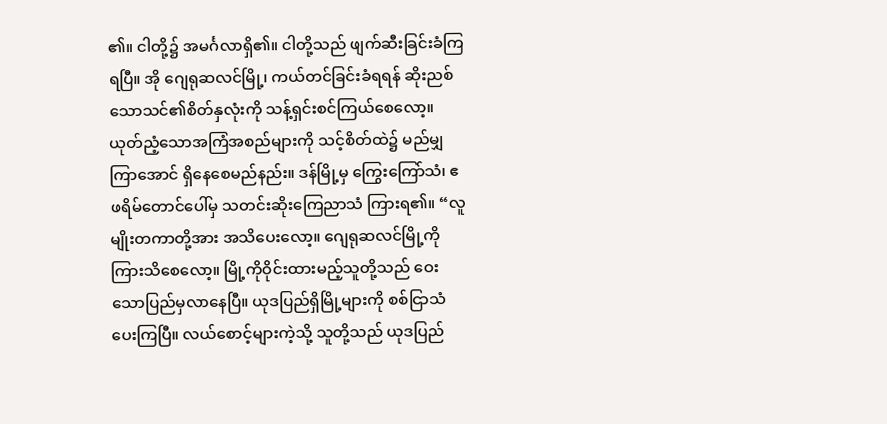၏။ ငါတို့၌ အမင်္ဂလာရှိ၏။ ငါတို့သည် ဖျက်ဆီးခြင်းခံကြရပြီ။ အို ဂျေရုဆလင်မြို့၊ ကယ်တင်ခြင်းခံရရန် ဆိုးညစ်သောသင်၏စိတ်နှလုံးကို သန့်ရှင်းစင်ကြယ်စေလော့။ ယုတ်ညံ့သောအကြံအစည်များကို သင့်စိတ်ထဲ၌ မည်မျှကြာအောင် ရှိနေစေမည်နည်း။ ဒန်မြို့မှ ကြွေးကြော်သံ၊ ဧဖရိမ်တောင်ပေါ်မှ သတင်းဆိုးကြေညာသံ ကြားရ၏။ “လူမျိုးတကာတို့အား အသိပေးလော့။ ဂျေရုဆလင်မြို့ကို ကြားသိစေလော့။ မြို့ကိုဝိုင်းထားမည့်သူတို့သည် ဝေးသောပြည်မှလာနေပြီ။ ယုဒပြည်ရှိမြို့များကို စစ်ငြာသံပေးကြပြီ။ လယ်စောင့်များကဲ့သို့ သူတို့သည် ယုဒပြည်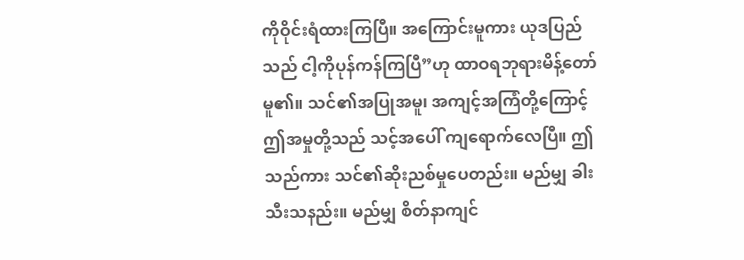ကိုဝိုင်းရံထားကြပြီ။ အကြောင်းမူကား ယုဒပြည်သည် ငါ့ကိုပုန်ကန်ကြပြီ”ဟု ထာဝရဘုရားမိန့်တော်မူ၏။ သင်၏အပြုအမူ၊ အကျင့်အကြံတို့ကြောင့် ဤအမှုတို့သည် သင့်အပေါ် ကျရောက်လေပြီ။ ဤသည်ကား သင်၏ဆိုးညစ်မှုပေတည်း။ မည်မျှ ခါးသီးသနည်း။ မည်မျှ စိတ်နာကျင်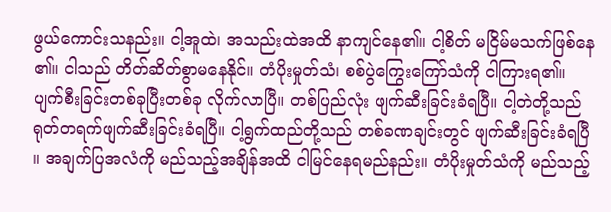ဖွယ်ကောင်းသနည်း။ ငါ့အူထဲ၊ အသည်းထဲအထိ နာကျင်နေ၏။ ငါ့စိတ် မငြိမ်မသက်ဖြစ်နေ၏။ ငါသည် တိတ်ဆိတ်စွာမနေနိုင်။ တံပိုးမှုတ်သံ၊ စစ်ပွဲကြွေးကြော်သံကို ငါကြားရ၏။ ပျက်စီးခြင်းတစ်ခုပြီးတစ်ခု လိုက်လာပြီ။ တစ်ပြည်လုံး ဖျက်ဆီးခြင်းခံရပြီ။ ငါ့တဲတို့သည် ရုတ်တရက်ဖျက်ဆီးခြင်းခံရပြီ။ ငါ့ရွက်ထည်တို့သည် တစ်ခဏချင်းတွင် ဖျက်ဆီးခြင်းခံရပြီ။ အချက်ပြအလံကို မည်သည့်အချိန်အထိ ငါမြင်နေရမည်နည်း။ တံပိုးမှုတ်သံကို မည်သည့်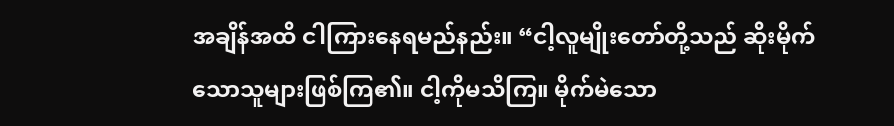အချိန်အထိ ငါကြားနေရမည်နည်း။ “ငါ့လူမျိုးတော်တို့သည် ဆိုးမိုက်သောသူများဖြစ်ကြ၏။ ငါ့ကိုမသိကြ။ မိုက်မဲသော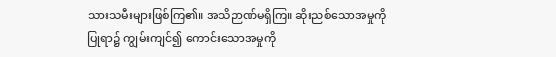သားသမီးများဖြစ်ကြ၏။ အသိဉာဏ်မရှိကြ။ ဆိုးညစ်သောအမှုကိုပြုရာ၌ ကျွမ်းကျင်၍ ကောင်းသောအမှုကို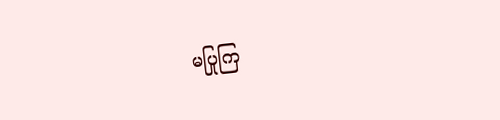မပြုကြ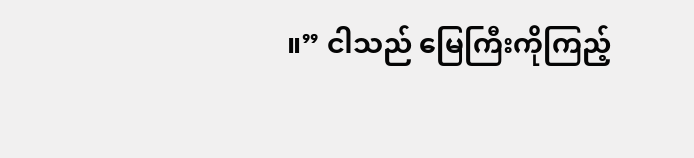။” ငါသည် မြေကြီးကိုကြည့်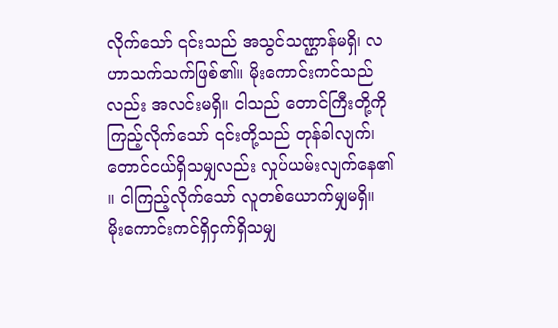လိုက်သော် ၎င်းသည် အသွင်သဏ္ဌာန်မရှိ၊ လဟာသက်သက်ဖြစ်၏။ မိုးကောင်းကင်သည်လည်း အလင်းမရှိ။ ငါသည် တောင်ကြီးတို့ကိုကြည့်လိုက်သော် ၎င်းတို့သည် တုန်ခါလျက်၊ တောင်ငယ်ရှိသမျှလည်း လှုပ်ယမ်းလျက်နေ၏။ ငါကြည့်လိုက်သော် လူတစ်ယောက်မျှမရှိ။ မိုးကောင်းကင်ရှိငှက်ရှိသမျှ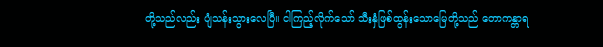တို့သည်လည်း ပျံသန်းသွားလေပြီ။ ငါကြည့်လိုက်သော် သီးနှံဖြစ်ထွန်းသောမြေတို့သည် တောကန္တာရ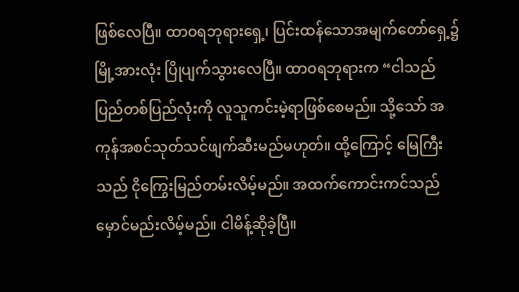ဖြစ်လေပြီ။ ထာဝရဘုရားရှေ့၊ ပြင်းထန်သောအမျက်တော်ရှေ့၌ မြို့အားလုံး ပြိုပျက်သွားလေပြီ။ ထာဝရဘုရားက “ငါသည် ပြည်တစ်ပြည်လုံးကို လူသူကင်းမဲ့ရာဖြစ်စေမည်။ သို့သော် အကုန်အစင်သုတ်သင်ဖျက်ဆီးမည်မဟုတ်။ ထို့ကြောင့် မြေကြီးသည် ငိုကြွေးမြည်တမ်းလိမ့်မည်။ အထက်ကောင်းကင်သည် မှောင်မည်းလိမ့်မည်။ ငါမိန့်ဆိုခဲ့ပြီ။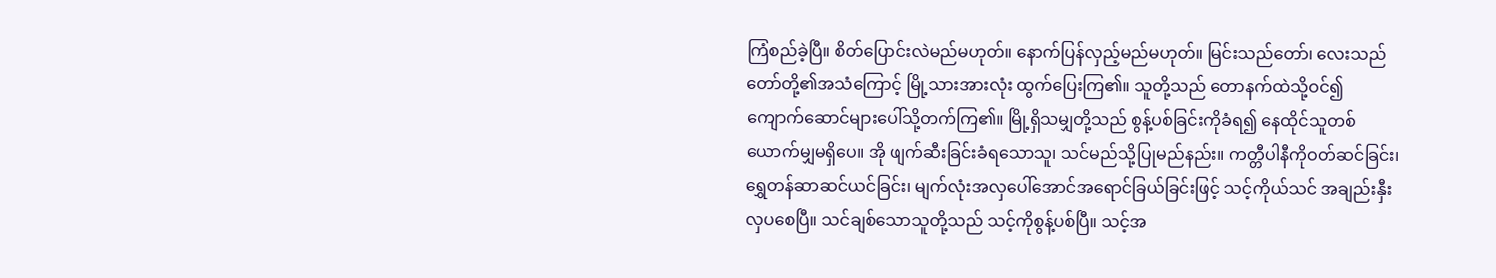ကြံစည်ခဲ့ပြီ။ စိတ်ပြောင်းလဲမည်မဟုတ်။ နောက်ပြန်လှည့်မည်မဟုတ်။ မြင်းသည်တော်၊ လေးသည်တော်တို့၏အသံကြောင့် မြို့သားအားလုံး ထွက်ပြေးကြ၏။ သူတို့သည် တောနက်ထဲသို့ဝင်၍ ကျောက်ဆောင်များပေါ်သို့တက်ကြ၏။ မြို့ရှိသမျှတို့သည် စွန့်ပစ်ခြင်းကိုခံရ၍ နေထိုင်သူတစ်ယောက်မျှမရှိပေ။ အို ဖျက်ဆီးခြင်းခံရသောသူ၊ သင်မည်သို့ပြုမည်နည်း။ ကတ္တီပါနီကိုဝတ်ဆင်ခြင်း၊ ရွှေတန်ဆာဆင်ယင်ခြင်း၊ မျက်လုံးအလှပေါ်အောင်အရောင်ခြယ်ခြင်းဖြင့် သင့်ကိုယ်သင် အချည်းနှီးလှပစေပြီ။ သင်ချစ်သောသူတို့သည် သင့်ကိုစွန့်ပစ်ပြီ။ သင့်အ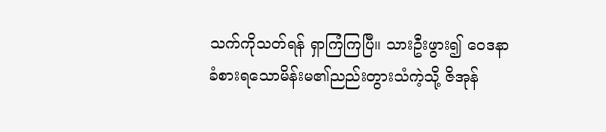သက်ကိုသတ်ရန် ရှာကြံကြပြီ။ သားဦးဖွား၍ ဝေဒနာခံစားရသောမိန်းမ၏ညည်းတွားသံကဲ့သို့ ဇိအုန်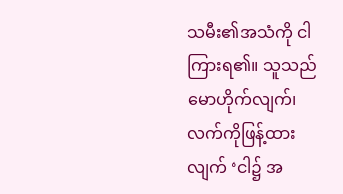သမီး၏အသံကို ငါကြားရ၏။ သူသည် မောဟိုက်လျက်၊ လက်ကိုဖြန့်ထားလျက် ‘ငါ၌ အ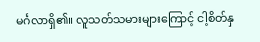မင်္ဂလာရှိ၏။ လူသတ်သမားများကြောင့် ငါ့စိတ်နှ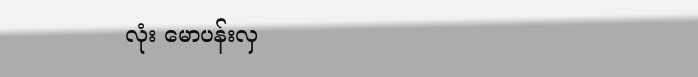လုံး မောပန်းလှ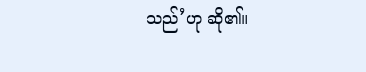သည်’ဟု ဆို၏။